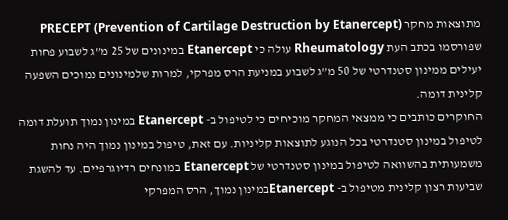מתוצאות מחקר PRECEPT (Prevention of Cartilage Destruction by Etanercept) שפורסמו בכתב העת Rheumatology עולה כי Etanercept במינונים של 25 מ”ג לשבוע פחות יעילים ממינון סטנדרטי של 50 מ”ג לשבוע במניעת הרס מפרקי, למרות שלמינונים נמוכים השפעה קלינית דומה.
החוקרים כותבים כי ממצאי המחקר מוכיחים כי לטיפול ב- Etanercept במינון נמוך תועלת דומה לטיפול במינון סטנדרטי בכל הנוגע לתוצאות קליניות. עם זאת, טיפול במינון נמוך היה נחות משמעותית בהשוואה לטיפול במינון סטנדרטי של Etanercept במונחים רדיוגרפיים. עד להשגת שביעות רצון קלינית מטיפול ב- Etanerceptבמינון נמוך, הרס המפרקי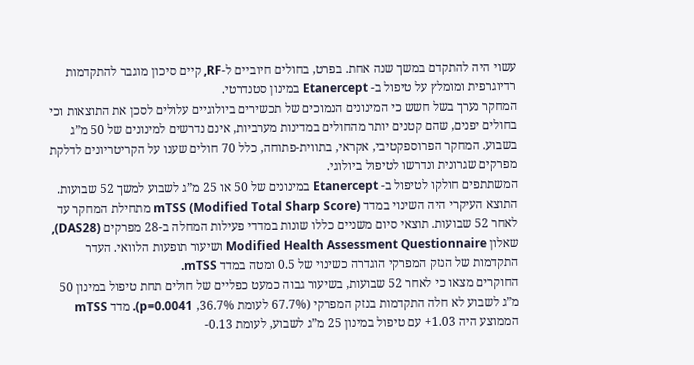עשוי היה להתקדם במשך שנה אחת. בפרט, בחולים חיוביים ל-RF, קיים סיכון מוגבר להתקדמות רדיוגרפית ומומלץ על טיפול ב- Etanercept במינון סטנדרטי.
המחקר נערך בשל חשש כי המינונים הנמוכים של תכשירים ביולוגיים עלולים לסכן את התוצאות וכי בחולים יפנים, שהם קטנים יותר מהחולים במדינות מערביות, אינם נדרשים למינונים של 50 מ”ג בשבוע. המחקר הפרוספקטיבי, אקראי, בתווית-פתוחה, כלל 70 חולים שענו על הקריטריונים לדלקת מפרקים שגרונית ונדרשו לטיפול ביולוגי.
המשתתפים חולקו לטיפול ב- Etanercept במינונים של 50 או 25 מ”ג לשבוע למשך 52 שבועות. התוצא העיקרי היה השינוי במדד mTSS (Modified Total Sharp Score) מתחילת המחקר עד לאחר 52 שבועות. תוצאי סיום משניים כללו שונות במדדי פעילות המחלה ב-28 מפרקים (DAS28), שאלון Modified Health Assessment Questionnaire ושיעור תופעות הלוואי. העדר התקדמות של הנזק המפרקי הוגדרה כשינוי של 0.5 ומטה במדד mTSS.
החוקרים מצאו כי לאחר 52 שבועות, בשיעור גבוה כמעט כפליים של חולים תחת טיפול במינון 50 מ”ג לשבוע לא חלה התקדמות בנזק המפרקי (67.7% לעומת 36.7%, p=0.0041). מדד mTSS הממוצע היה 1.03+ עם טיפול במינון 25 מ”ג לשבוע, לעומת 0.13-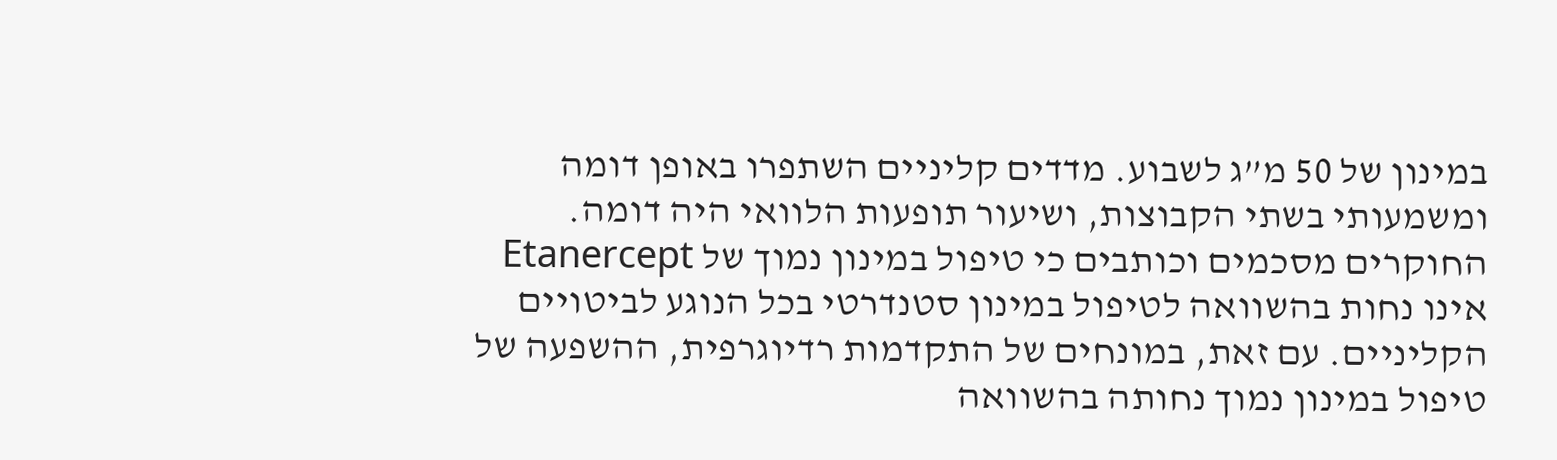במינון של 50 מ”ג לשבוע. מדדים קליניים השתפרו באופן דומה ומשמעותי בשתי הקבוצות, ושיעור תופעות הלוואי היה דומה.
החוקרים מסכמים וכותבים כי טיפול במינון נמוך של Etanercept אינו נחות בהשוואה לטיפול במינון סטנדרטי בכל הנוגע לביטויים הקליניים. עם זאת, במונחים של התקדמות רדיוגרפית, ההשפעה של טיפול במינון נמוך נחותה בהשוואה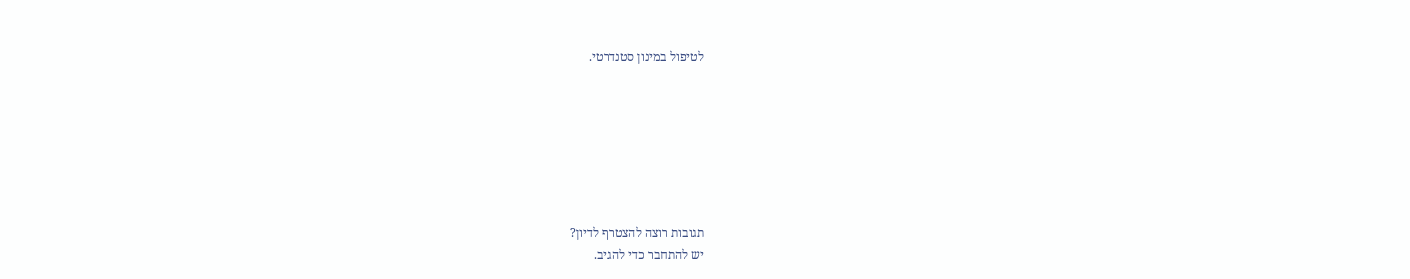לטיפול במינון סטנדרטי.







תגובות רוצה להצטרף לדיון?
יש להתחבר כדי להגיב.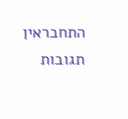התחבראין תגובות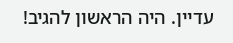עדיין. היה הראשון להגיב!